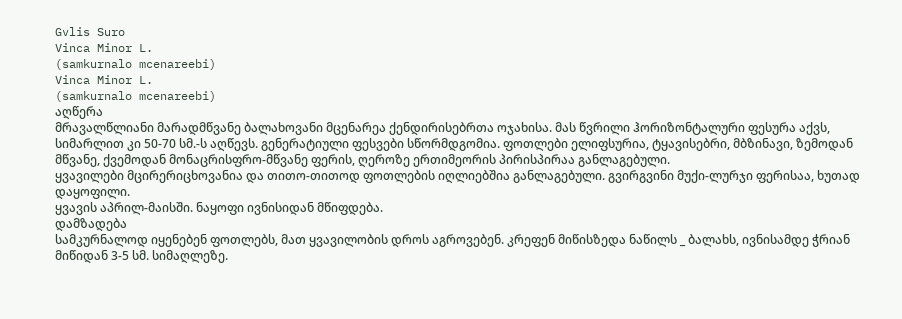Gvlis Suro
Vinca Minor L.
(samkurnalo mcenareebi)
Vinca Minor L.
(samkurnalo mcenareebi)
აღწერა
მრავალწლიანი მარადმწვანე ბალახოვანი მცენარეა ქენდირისებრთა ოჯახისა. მას წვრილი ჰორიზონტალური ფესურა აქვს, სიმარლით კი 50-70 სმ.-ს აღწევს. გენერატიული ფესვები სწორმდგომია. ფოთლები ელიფსურია, ტყავისებრი, მბზინავი, ზემოდან მწვანე, ქვემოდან მონაცრისფრო-მწვანე ფერის, ღეროზე ერთიმეორის პირისპირაა განლაგებული.
ყვავილები მცირერიცხოვანია და თითო-თითოდ ფოთლების იღლიებშია განლაგებული. გვირგვინი მუქი-ლურჯი ფერისაა, ხუთად დაყოფილი.
ყვავის აპრილ-მაისში. ნაყოფი ივნისიდან მწიფდება.
დამზადება
სამკურნალოდ იყენებენ ფოთლებს, მათ ყვავილობის დროს აგროვებენ. კრეფენ მიწისზედა ნაწილს _ ბალახს, ივნისამდე ჭრიან მიწიდან 3-5 სმ. სიმაღლეზე.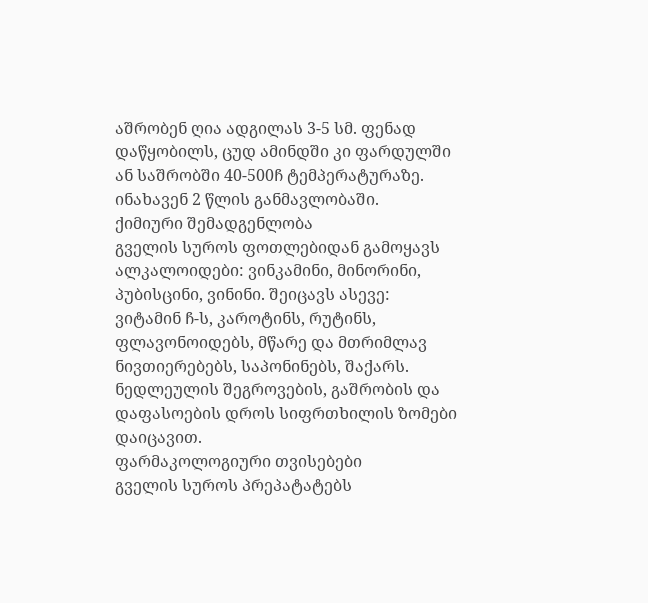აშრობენ ღია ადგილას 3-5 სმ. ფენად დაწყობილს, ცუდ ამინდში კი ფარდულში ან საშრობში 40-500ჩ ტემპერატურაზე. ინახავენ 2 წლის განმავლობაში.
ქიმიური შემადგენლობა
გველის სუროს ფოთლებიდან გამოყავს ალკალოიდები: ვინკამინი, მინორინი, პუბისცინი, ვინინი. შეიცავს ასევე: ვიტამინ ჩ-ს, კაროტინს, რუტინს, ფლავონოიდებს, მწარე და მთრიმლავ ნივთიერებებს, საპონინებს, შაქარს.
ნედლეულის შეგროვების, გაშრობის და დაფასოების დროს სიფრთხილის ზომები დაიცავით.
ფარმაკოლოგიური თვისებები
გველის სუროს პრეპატატებს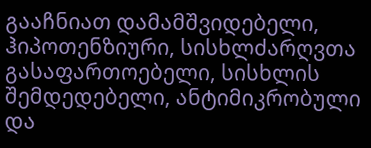გააჩნიათ დამამშვიდებელი, ჰიპოთენზიური, სისხლძარღვთა გასაფართოებელი, სისხლის შემდედებელი, ანტიმიკრობული და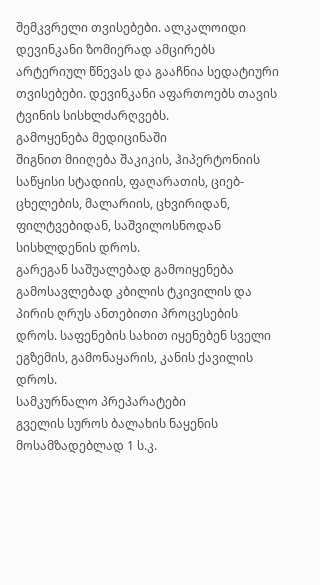შემკვრელი თვისებები. ალკალოიდი დევინკანი ზომიერად ამცირებს არტერიულ წნევას და გააჩნია სედატიური თვისებები. დევინკანი აფართოებს თავის ტვინის სისხლძარღვებს.
გამოყენება მედიცინაში
შიგნით მიიღება შაკიკის, ჰიპერტონიის საწყისი სტადიის, ფაღარათის, ციებ-ცხელების, მალარიის, ცხვირიდან, ფილტვებიდან, საშვილოსნოდან სისხლდენის დროს.
გარეგან საშუალებად გამოიყენება გამოსავლებად კბილის ტკივილის და პირის ღრუს ანთებითი პროცესების დროს. საფენების სახით იყენებენ სველი ეგზემის, გამონაყარის, კანის ქავილის დროს.
სამკურნალო პრეპარატები
გველის სუროს ბალახის ნაყენის მოსამზადებლად 1 ს.კ.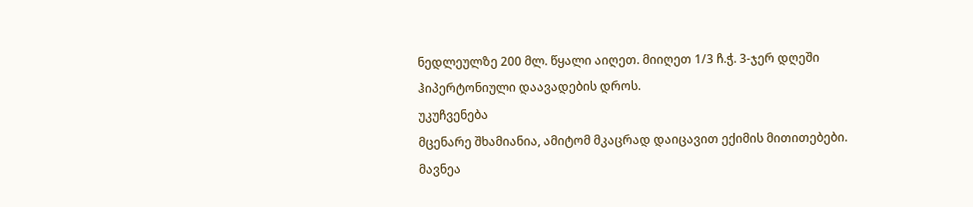ნედლეულზე 200 მლ. წყალი აიღეთ. მიიღეთ 1/3 ჩ.ჭ. 3-ჯერ დღეში ჰიპერტონიული დაავადების დროს.
უკუჩვენება
მცენარე შხამიანია, ამიტომ მკაცრად დაიცავით ექიმის მითითებები.
მავნეა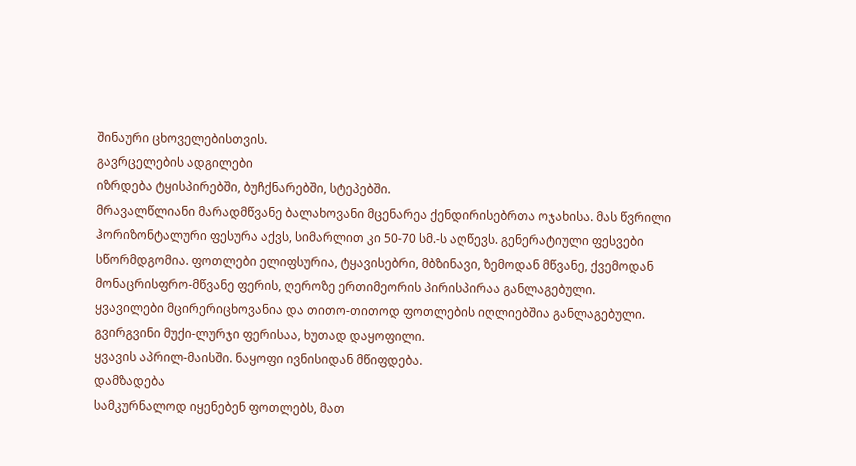შინაური ცხოველებისთვის.
გავრცელების ადგილები
იზრდება ტყისპირებში, ბუჩქნარებში, სტეპებში.
მრავალწლიანი მარადმწვანე ბალახოვანი მცენარეა ქენდირისებრთა ოჯახისა. მას წვრილი ჰორიზონტალური ფესურა აქვს, სიმარლით კი 50-70 სმ.-ს აღწევს. გენერატიული ფესვები სწორმდგომია. ფოთლები ელიფსურია, ტყავისებრი, მბზინავი, ზემოდან მწვანე, ქვემოდან მონაცრისფრო-მწვანე ფერის, ღეროზე ერთიმეორის პირისპირაა განლაგებული.
ყვავილები მცირერიცხოვანია და თითო-თითოდ ფოთლების იღლიებშია განლაგებული. გვირგვინი მუქი-ლურჯი ფერისაა, ხუთად დაყოფილი.
ყვავის აპრილ-მაისში. ნაყოფი ივნისიდან მწიფდება.
დამზადება
სამკურნალოდ იყენებენ ფოთლებს, მათ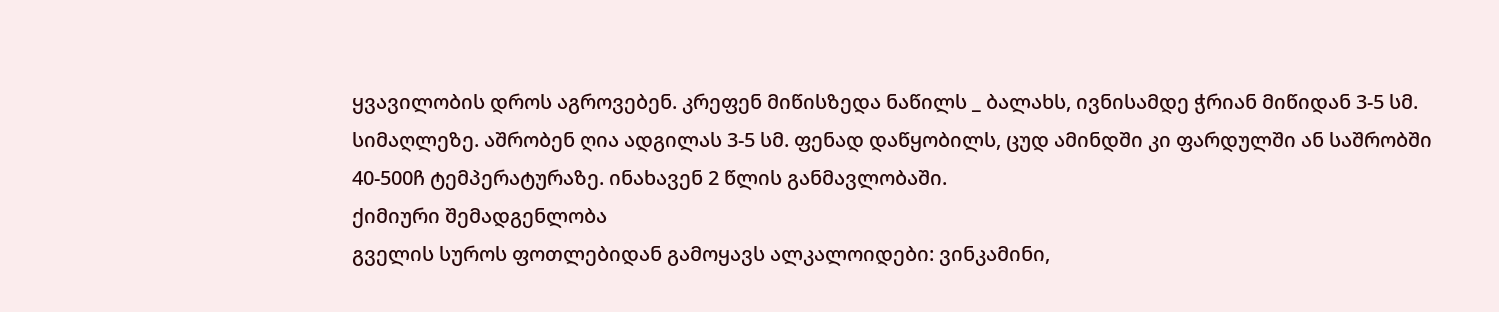ყვავილობის დროს აგროვებენ. კრეფენ მიწისზედა ნაწილს _ ბალახს, ივნისამდე ჭრიან მიწიდან 3-5 სმ. სიმაღლეზე. აშრობენ ღია ადგილას 3-5 სმ. ფენად დაწყობილს, ცუდ ამინდში კი ფარდულში ან საშრობში 40-500ჩ ტემპერატურაზე. ინახავენ 2 წლის განმავლობაში.
ქიმიური შემადგენლობა
გველის სუროს ფოთლებიდან გამოყავს ალკალოიდები: ვინკამინი,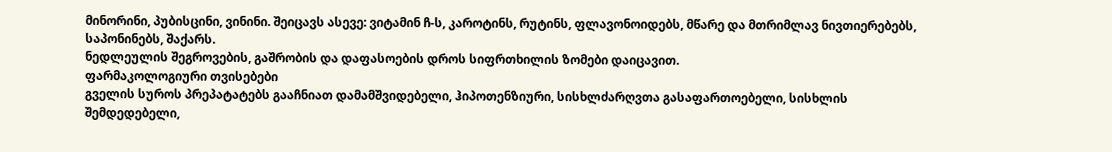მინორინი, პუბისცინი, ვინინი. შეიცავს ასევე: ვიტამინ ჩ-ს, კაროტინს, რუტინს, ფლავონოიდებს, მწარე და მთრიმლავ ნივთიერებებს, საპონინებს, შაქარს.
ნედლეულის შეგროვების, გაშრობის და დაფასოების დროს სიფრთხილის ზომები დაიცავით.
ფარმაკოლოგიური თვისებები
გველის სუროს პრეპატატებს გააჩნიათ დამამშვიდებელი, ჰიპოთენზიური, სისხლძარღვთა გასაფართოებელი, სისხლის შემდედებელი,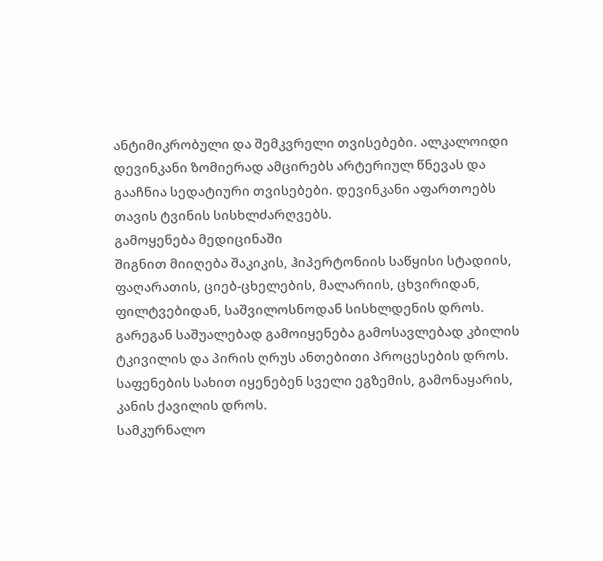ანტიმიკრობული და შემკვრელი თვისებები. ალკალოიდი დევინკანი ზომიერად ამცირებს არტერიულ წნევას და გააჩნია სედატიური თვისებები. დევინკანი აფართოებს თავის ტვინის სისხლძარღვებს.
გამოყენება მედიცინაში
შიგნით მიიღება შაკიკის, ჰიპერტონიის საწყისი სტადიის, ფაღარათის, ციებ-ცხელების, მალარიის, ცხვირიდან, ფილტვებიდან, საშვილოსნოდან სისხლდენის დროს.
გარეგან საშუალებად გამოიყენება გამოსავლებად კბილის ტკივილის და პირის ღრუს ანთებითი პროცესების დროს. საფენების სახით იყენებენ სველი ეგზემის, გამონაყარის, კანის ქავილის დროს.
სამკურნალო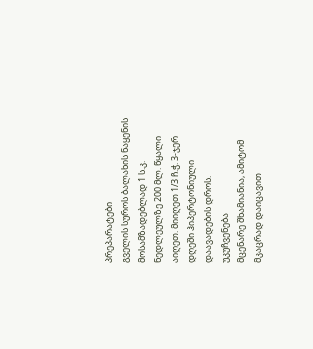პრეპარატები
გველის სუროს ბალახის ნაყენის მოსამზადებლად 1 ს.კ. ნედლეულზე 200 მლ. წყალი აიღეთ. მიიღეთ 1/3 ჩ.ჭ. 3-ჯერ დღეში ჰიპერტონიული დაავადების დროს.
უკუჩვენება
მცენარე შხამიანია, ამიტომ მკაცრად დაიცავით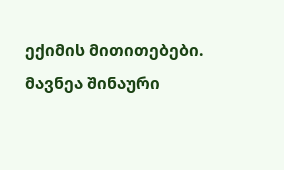ექიმის მითითებები.
მავნეა შინაური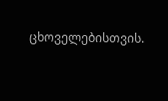ცხოველებისთვის.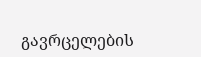გავრცელების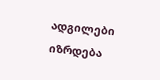ადგილები
იზრდება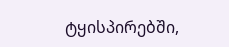ტყისპირებში,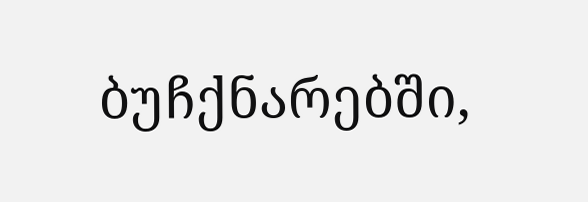ბუჩქნარებში,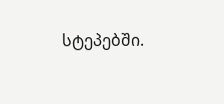სტეპებში.